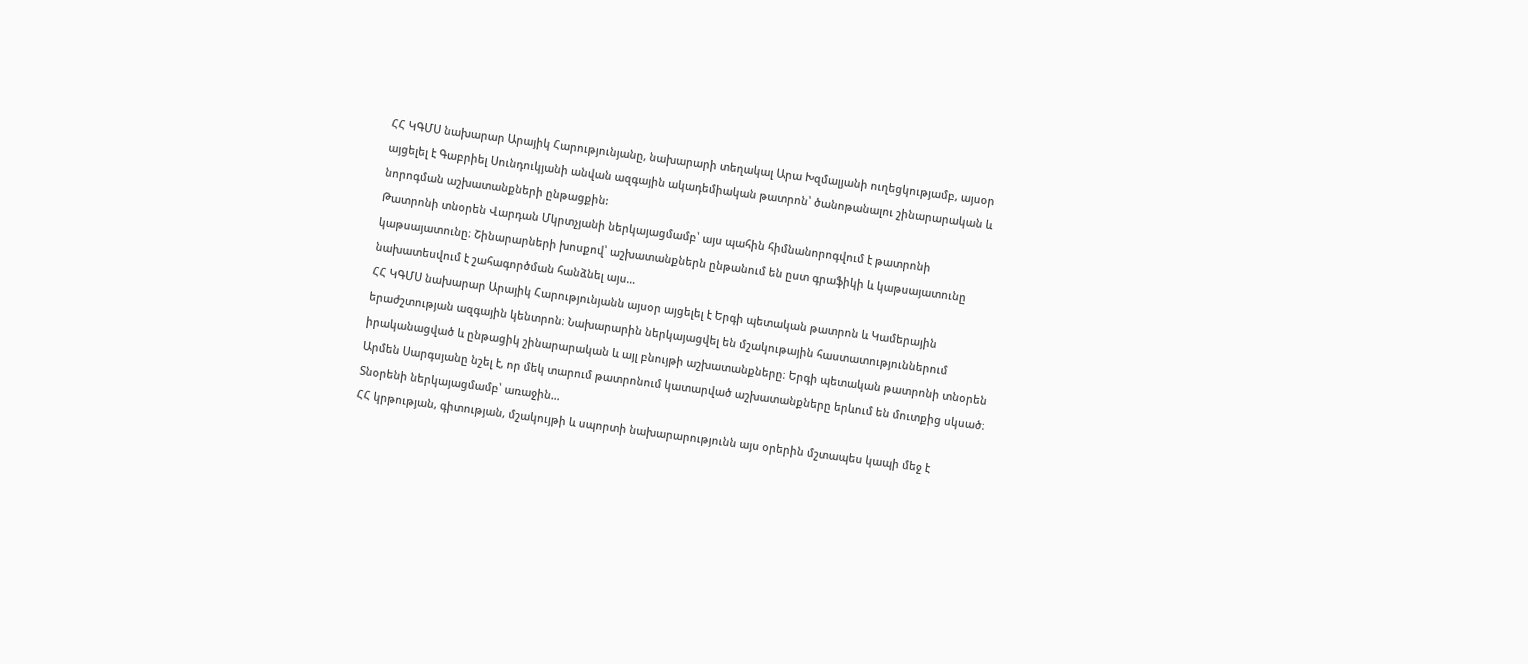ՀՀ ԿԳՄՍ նախարար Արայիկ Հարությունյանը, նախարարի տեղակալ Արա Խզմալյանի ուղեցկությամբ, այսօր այցելել է Գաբրիել Սունդուկյանի անվան ազգային ակադեմիական թատրոն՝ ծանոթանալու շինարարական և նորոգման աշխատանքների ընթացքին:
Թատրոնի տնօրեն Վարդան Մկրտչյանի ներկայացմամբ՝ այս պահին հիմնանորոգվում է թատրոնի կաթսայատունը։ Շինարարների խոսքով՝ աշխատանքներն ընթանում են ըստ գրաֆիկի և կաթսայատունը նախատեսվում է շահագործման հանձնել այս…
ՀՀ ԿԳՄՍ նախարար Արայիկ Հարությունյանն այսօր այցելել է Երգի պետական թատրոն և Կամերային երաժշտության ազգային կենտրոն։ Նախարարին ներկայացվել են մշակութային հաստատություններում իրականացված և ընթացիկ շինարարական և այլ բնույթի աշխատանքները։ Երգի պետական թատրոնի տնօրեն Արմեն Սարգսյանը նշել է, որ մեկ տարում թատրոնում կատարված աշխատանքները երևում են մուտքից սկսած։
Տնօրենի ներկայացմամբ՝ առաջին…
ՀՀ կրթության, գիտության, մշակույթի և սպորտի նախարարությունն այս օրերին մշտապես կապի մեջ է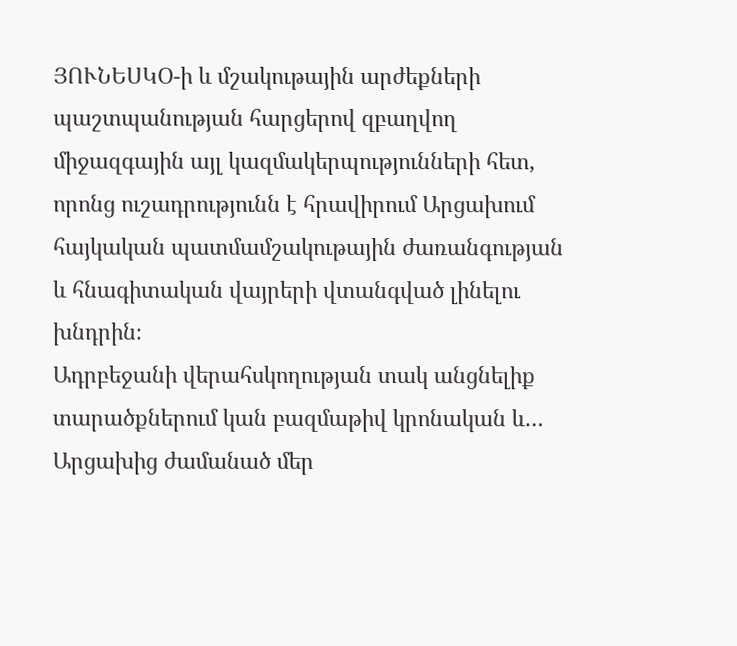ՅՈՒՆԵՍԿՕ-ի և մշակութային արժեքների պաշտպանության հարցերով զբաղվող միջազգային այլ կազմակերպությունների հետ, որոնց ուշադրությունն է հրավիրում Արցախում հայկական պատմամշակութային ժառանգության և հնագիտական վայրերի վտանգված լինելու խնդրին։
Ադրբեջանի վերահսկողության տակ անցնելիք տարածքներում կան բազմաթիվ կրոնական և…
Արցախից ժամանած մեր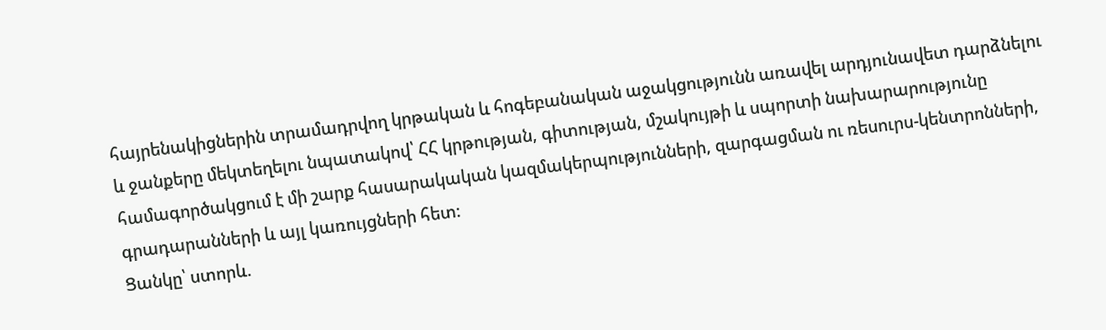հայրենակիցներին տրամադրվող կրթական և հոգեբանական աջակցությունն առավել արդյունավետ դարձնելու և ջանքերը մեկտեղելու նպատակով՝ ՀՀ կրթության, գիտության, մշակույթի և սպորտի նախարարությունը համագործակցում է մի շարք հասարակական կազմակերպությունների, զարգացման ու ռեսուրս-կենտրոնների, գրադարանների և այլ կառույցների հետ։
Ցանկը՝ ստորև.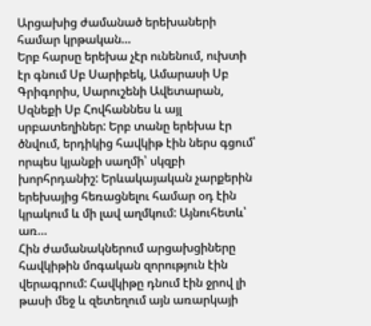Արցախից ժամանած երեխաների համար կրթական…
Երբ հարսը երեխա չէր ունենում, ուխտի էր գնում Սբ Սարիբեկ, Ամարասի Սբ Գրիգորիս, Սարուշենի Ավետարան, Սզնեքի Սբ Հովհաննես և այլ սրբատեղիներ: Երբ տանը երեխա էր ծնվում, երդիկից հավկիթ էին ներս գցում՝ որպես կյանքի սաղմի՝ սկզբի խորհրդանիշ: Երևակայական չարքերին երեխայից հեռացնելու համար օդ էին կրակում և մի լավ աղմկում: Այնուհետև՝ առ…
Հին ժամանակներում արցախցիները հավկիթին մոգական զորություն էին վերագրում: Հավկիթը դնում էին ջրով լի թասի մեջ և զետեղում այն առարկայի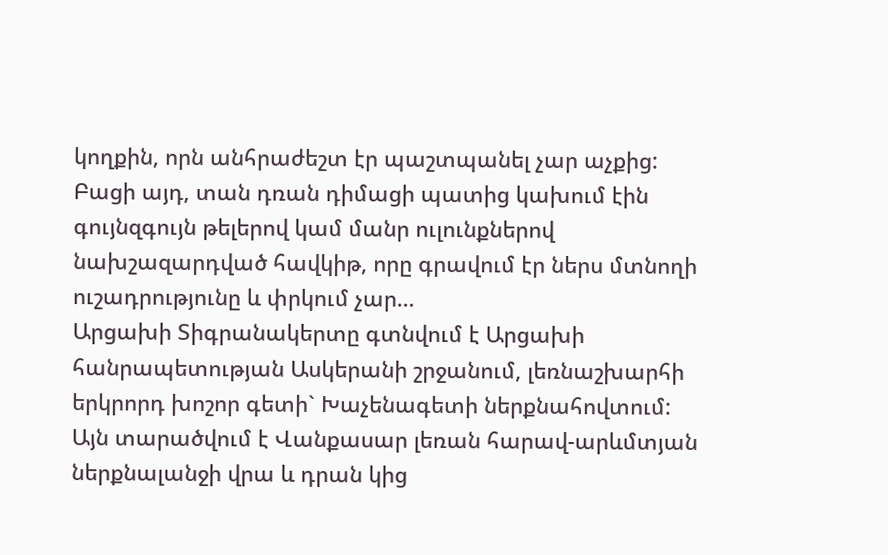կողքին, որն անհրաժեշտ էր պաշտպանել չար աչքից: Բացի այդ, տան դռան դիմացի պատից կախում էին գույնզգույն թելերով կամ մանր ուլունքներով նախշազարդված հավկիթ, որը գրավում էր ներս մտնողի ուշադրությունը և փրկում չար…
Արցախի Տիգրանակերտը գտնվում է Արցախի հանրապետության Ասկերանի շրջանում, լեռնաշխարհի երկրորդ խոշոր գետի` Խաչենագետի ներքնահովտում: Այն տարածվում է Վանքասար լեռան հարավ-արևմտյան ներքնալանջի վրա և դրան կից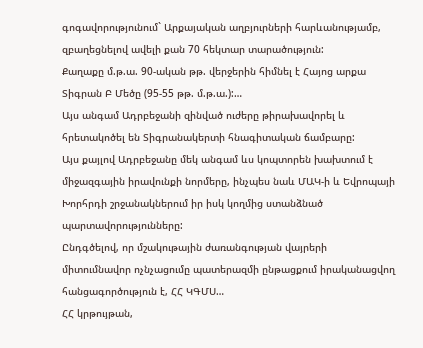գոգավորությունում` Արքայական աղբյուրների հարևանությամբ, զբաղեցնելով ավելի քան 70 հեկտար տարածություն:
Քաղաքը մ.թ.ա. 90-ական թթ. վերջերին հիմնել է Հայոց արքա Տիգրան Բ Մեծը (95-55 թթ. մ.թ.ա.):…
Այս անգամ Ադրբեջանի զինված ուժերը թիրախավորել և հրետակոծել են Տիգրանակերտի հնագիտական ճամբարը:
Այս քայլով Ադրբեջանը մեկ անգամ ևս կոպտորեն խախտում է միջազգային իրավունքի նորմերը, ինչպես նաև ՄԱԿ-ի և Եվրոպայի Խորհրդի շրջանակներում իր իսկ կողմից ստանձնած պարտավորությունները:
Ընդգծելով, որ մշակութային ժառանգության վայրերի միտումնավոր ոչնչացումը պատերազմի ընթացքում իրականացվող հանցագործություն է, ՀՀ ԿԳՄՍ…
ՀՀ կրթույթան,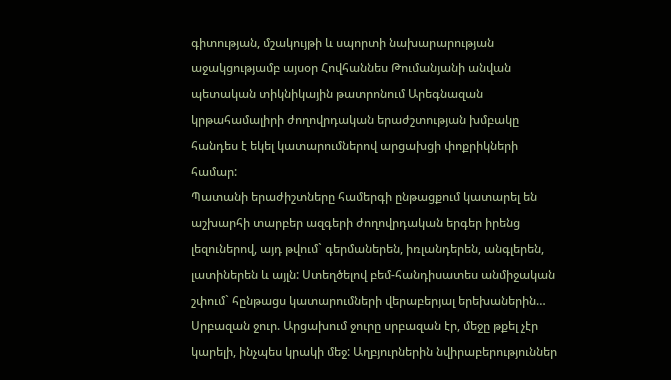գիտության, մշակույթի և սպորտի նախարարության աջակցությամբ այսօր Հովհաննես Թումանյանի անվան պետական տիկնիկային թատրոնում Արեգնազան կրթահամալիրի ժողովրդական երաժշտության խմբակը հանդես է եկել կատարումներով արցախցի փոքրիկների համար:
Պատանի երաժիշտները համերգի ընթացքում կատարել են աշխարհի տարբեր ազգերի ժողովրդական երգեր իրենց լեզուներով, այդ թվում` գերմաներեն, իռլանդերեն, անգլերեն, լատիներեն և այլն: Ստեղծելով բեմ-հանդիսատես անմիջական շփում` հընթացս կատարումների վերաբերյալ երեխաներին…
Սրբազան ջուր. Արցախում ջուրը սրբազան էր, մեջը թքել չէր կարելի, ինչպես կրակի մեջ: Աղբյուրներին նվիրաբերություններ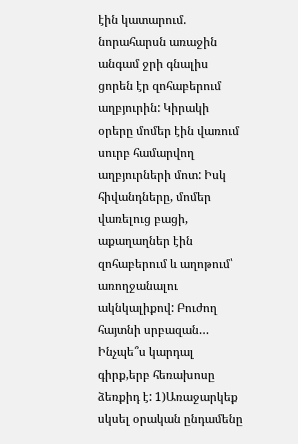էին կատարում. նորահարսն առաջին անգամ ջրի գնալիս ցորեն էր զոհաբերում աղբյուրին: Կիրակի օրերը մոմեր էին վառում սուրբ համարվող աղբյուրների մոտ: Իսկ հիվանդները, մոմեր վառելուց բացի, աքաղաղներ էին զոհաբերում և աղոթում՝ առողջանալու ակնկալիքով: Բուժող հայտնի սրբազան…
Ինչպե՞ս կարդալ գիրք,երբ հեռախոսը ձեռքիդ է: 1)Առաջարկեք սկսել օրական ընդամենը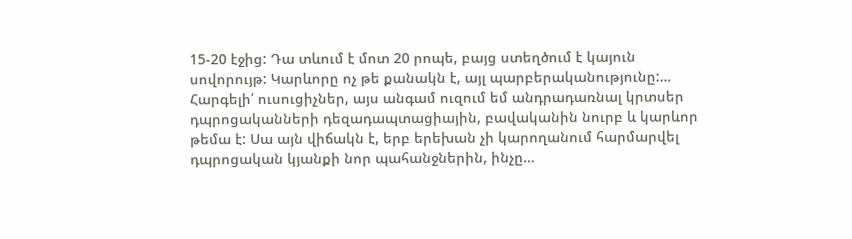15-20 էջից: Դա տևում է մոտ 20 րոպե, բայց ստեղծում է կայուն սովորույթ: Կարևորը ոչ թե քանակն է, այլ պարբերականությունը:…
Հարգելի՛ ուսուցիչներ, այս անգամ ուզում եմ անդրադառնալ կրտսեր դպրոցականների դեզադապտացիային, բավականին նուրբ և կարևոր թեմա է: Սա այն վիճակն է, երբ երեխան չի կարողանում հարմարվել դպրոցական կյանքի նոր պահանջներին, ինչը…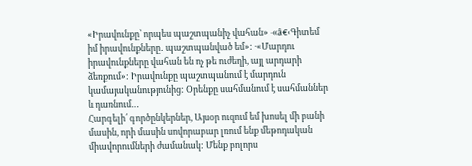«Իրավունքը՝ որպես պաշտպանիչ վահան» ·«â€‹Գիտեմ իմ իրավունքները․ պաշտպանված եմ»: ·«Մարդու իրավունքները վահան են ոչ թե ուժեղի, այլ արդարի ձեռքում»: Իրավունքը պաշտպանում է մարդուն կամայականությունից: Օրենքը սահմանում է սահմաններ և դառնում…
Հարգելի՛ գործընկերներ, Այսօր ուզում եմ խոսել մի բանի մասին, որի մասին սովորաբար լռում ենք մեթոդական միավորումների ժամանակ: Մենք բոլորս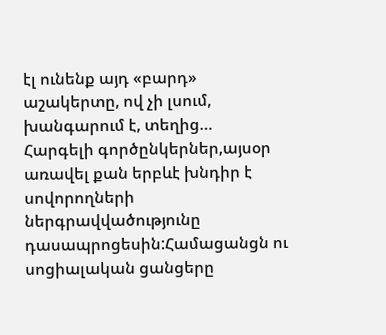էլ ունենք այդ «բարդ» աշակերտը, ով չի լսում, խանգարում է, տեղից…
Հարգելի գործընկերներ,այսօր առավել քան երբևէ խնդիր է սովորողների ներգրավվածությունը դասապրոցեսին:Համացանցն ու սոցիալական ցանցերը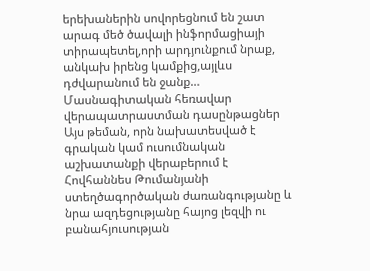երեխաներին սովորեցնում են շատ արագ մեծ ծավալի ինֆորմացիայի տիրապետել,որի արդյունքում նրաք, անկախ իրենց կամքից,այլևս դժվարանում են ջանք…
Մասնագիտական հեռավար վերապատրաստման դասընթացներ
Այս թեման, որն նախատեսված է գրական կամ ուսումնական աշխատանքի վերաբերում է Հովհաննես Թումանյանի ստեղծագործական ժառանգությանը և նրա ազդեցությանը հայոց լեզվի ու բանահյուսության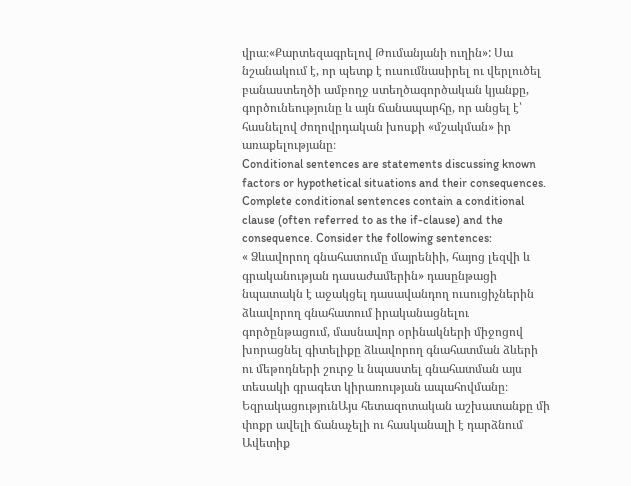վրա։«Քարտեզագրելով Թումանյանի ուղին»: Սա նշանակում է, որ պետք է ուսումնասիրել ու վերլուծել բանաստեղծի ամբողջ ստեղծագործական կյանքը, գործունեությունը և այն ճանապարհը, որ անցել է՝ հասնելով ժողովրդական խոսքի «մշակման» իր առաքելությանը։
Conditional sentences are statements discussing known factors or hypothetical situations and their consequences. Complete conditional sentences contain a conditional clause (often referred to as the if-clause) and the consequence. Consider the following sentences:
« Ձևավորող գնահատումը մայրենիի, հայոց լեզվի և գրականության դասաժամերին» դասընթացի նպատակն է աջակցել դասավանդող ուսուցիչներին ձևավորող գնահատում իրականացնելու գործընթացում, մասնավոր օրինակների միջոցով խորացնել գիտելիքը ձևավորող գնահատման ձևերի ու մեթոդների շուրջ և նպաստել գնահատման այս տեսակի գրագետ կիրառության ապահովմանը։
ԵզրակացությունԱյս հետազոտական աշխատանքը մի փոքր ավելի ճանաչելի ու հասկանալի է դարձնում Ավետիք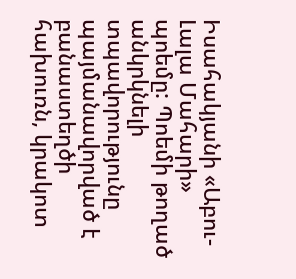Իսահակյանի «Աբու-Լալա Մահարի» պոեմը: Պոեմի թողած անկրկնելի տպավորությունը պայմանավորված է բանաստեղծի հախուռն, կրակոտ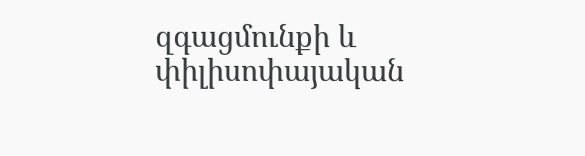զգացմունքի և փիլիսոփայական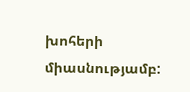խոհերի միասնությամբ: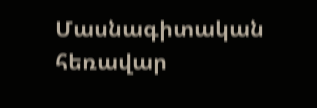Մասնագիտական հեռավար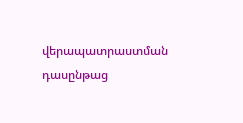վերապատրաստման դասընթաց